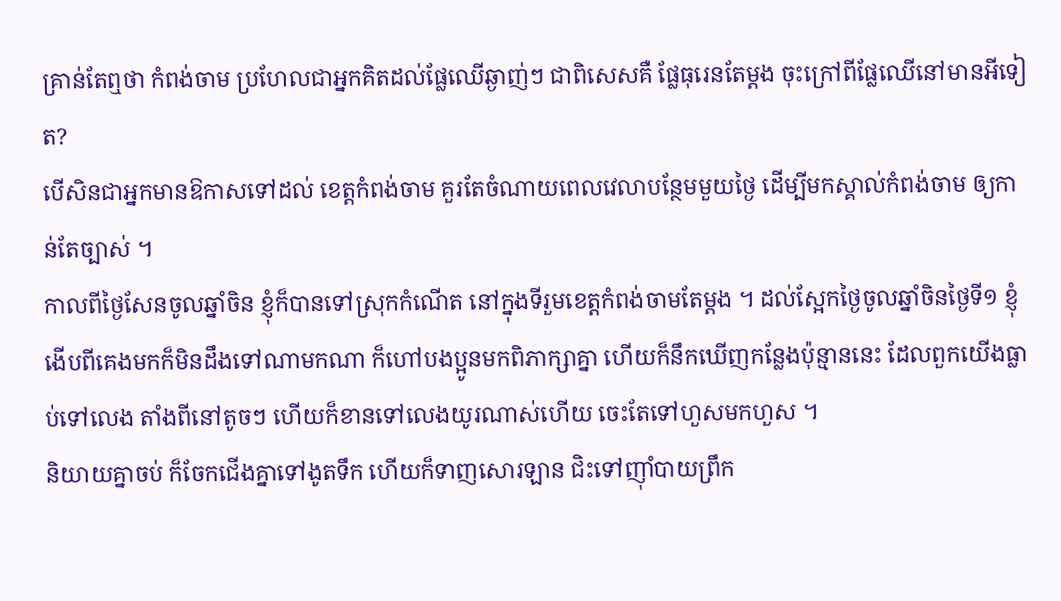គ្រាន់តែឮថា កំពង់ចាម ប្រហែលជាអ្នកគិតដល់ផ្លែឈើឆ្ងាញ់ៗ ជាពិសេសគឺ ផ្លែធុរេនតែម្តង ចុះក្រៅពីផ្លែឈើនៅមានអីទៀត?
បើសិនជាអ្នកមានឱកាសទៅដល់ ខេត្តកំពង់ចាម គួរតែចំណាយពេលវេលាបន្ថែមមួយថ្ងៃ ដើម្បីមកស្គាល់កំពង់ចាម ឲ្យកាន់តែច្បាស់ ។
កាលពីថ្ងៃសែនចូលឆ្នាំចិន ខ្ញុំក៏បានទៅស្រុកកំណើត នៅក្នុងទីរួមខេត្តកំពង់ចាមតែម្តង ។ ដល់ស្អែកថ្ងៃចូលឆ្នាំចិនថ្ងៃទី១ ខ្ញុំងើបពីគេងមកក៏មិនដឹងទៅណាមកណា ក៏ហៅបងប្អូនមកពិភាក្សាគ្នា ហើយក៏នឹកឃើញកន្លែងប៉ុន្មាននេះ ដែលពួកយើងធ្លាប់ទៅលេង តាំងពីនៅតូចៗ ហើយក៏ខានទៅលេងយូរណាស់ហើយ ចេះតែទៅហួសមកហួស ។
និយាយគ្នាចប់ ក៏ចែកជើងគ្នាទៅងូតទឹក ហើយក៏ទាញសោរឡាន ជិះទៅញ៉ាំបាយព្រឹក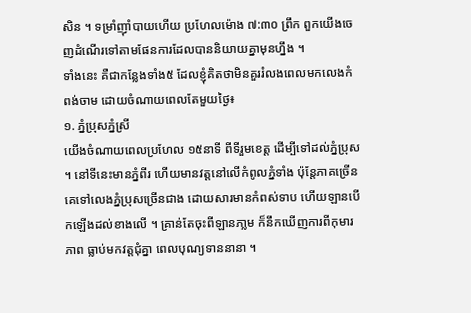សិន ។ ទម្រាំញ៉ាំបាយហើយ ប្រហែលម៉ោង ៧:៣០ ព្រឹក ពួកយើងចេញដំណើរទៅតាមផែនការដែលបាននិយាយគ្នាមុនហ្នឹង ។
ទាំងនេះ គឺជាកន្លែងទាំង៥ ដែលខ្ញុំគិតថាមិនគួររំលងពេលមកលេងកំពង់ចាម ដោយចំណាយពេលតែមួយថ្ងៃ៖
១. ភ្នំប្រុសភ្នំស្រី
យើងចំណាយពេលប្រហែល ១៥នាទី ពីទីរួមខេត្ត ដើម្បីទៅដល់ភ្នំប្រុស ។ នៅទីនេះមានភ្នំពីរ ហើយមានវត្តនៅលើកំពូលភ្នំទាំង ប៉ុន្តែភាគច្រើន គេទៅលេងភ្នំប្រុសច្រើនជាង ដោយសារមានកំពស់ទាប ហើយឡានបើកឡើងដល់ខាងលើ ។ គ្រាន់តែចុះពីឡានភា្លម ក៏នឹកឃើញការពីកុមារភាព ធ្លាប់មកវត្តជុំគ្នា ពេលបុណ្យទាននានា ។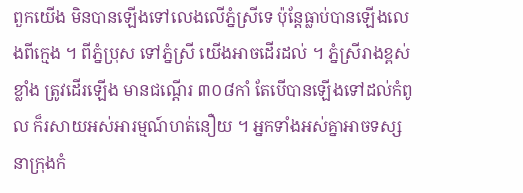ពួកយើង មិនបានឡើងទៅលេងលើភ្នំស្រីទេ ប៉ុន្តែធ្លាប់បានឡើងលេងពីក្មេង ។ ពីភ្នំប្រុស ទៅភ្នំស្រី យើងអាចដើរដល់ ។ ភ្នំស្រីរាងខ្ពស់ខ្លាំង ត្រូវដើរឡើង មានជណ្តើរ ៣០៨កាំ តែបើបានឡើងទៅដល់កំពូល ក៏រសាយអស់អារម្មណ៍ហត់នឿយ ។ អ្នកទាំងអស់គ្នាអាចទស្សនាក្រុងកំ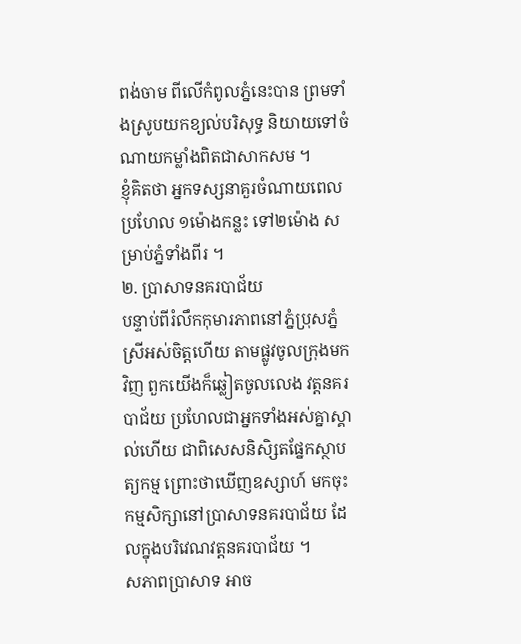ពង់ចាម ពីលើកំពូលភ្នំនេះបាន ព្រមទាំងស្រូបយកខ្យល់បរិសុទ្ធ និយាយទៅចំណាយកម្លាំងពិតជាសាកសម ។
ខ្ញុំគិតថា អ្នកទស្សនាគួរចំណាយពេលប្រហែល ១ម៉ោងកន្លះ ទៅ២ម៉ោង សម្រាប់ភ្នំទាំងពីរ ។
២. ប្រាសាទនគរបាជ័យ
បន្ទាប់ពីរំលឹកកុមារភាពនៅភ្នំប្រុសភ្នំស្រីអស់ចិត្តហើយ តាមផ្លូវចូលក្រុងមកវិញ ពួកយើងក៏ឆ្លៀតចូលលេង វត្តនគរបាជ័យ ប្រហែលជាអ្នកទាំងអស់គ្នាស្គាល់ហើយ ជាពិសេសនិសិ្សតផ្នែកស្ថាបត្យកម្ម ព្រោះថាឃើញឧស្សាហ៍ មកចុះកម្មសិក្សានៅប្រាសាទនគរបាជ័យ ដែលក្នុងបរិវេណវត្តនគរបាជ័យ ។
សភាពប្រាសាទ អាច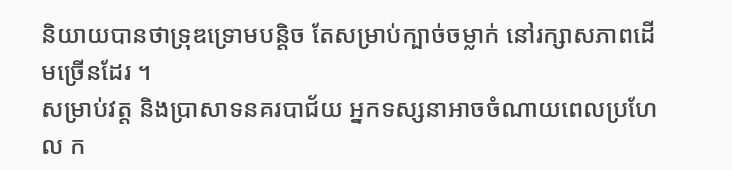និយាយបានថាទ្រុឌទ្រោមបន្តិច តែសម្រាប់ក្បាច់ចម្លាក់ នៅរក្សាសភាពដើមច្រើនដែរ ។
សម្រាប់វត្ត និងប្រាសាទនគរបាជ័យ អ្នកទស្សនាអាចចំណាយពេលប្រហែល ក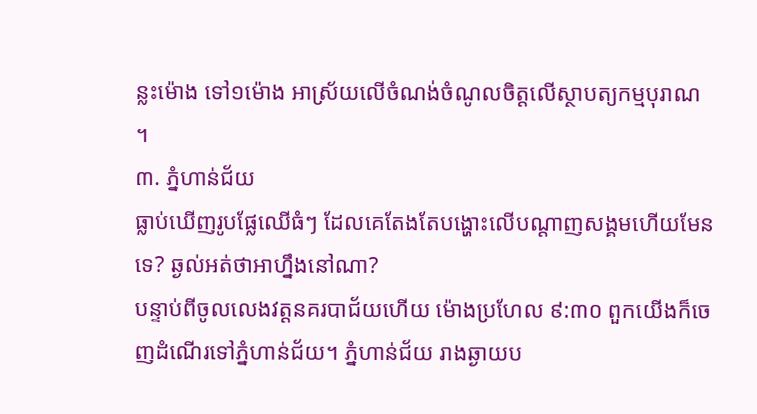ន្លះម៉ោង ទៅ១ម៉ោង អាស្រ័យលើចំណង់ចំណូលចិត្តលើស្ថាបត្យកម្មបុរាណ ។
៣. ភ្នំហាន់ជ័យ
ធ្លាប់ឃើញរូបផ្លែឈើធំៗ ដែលគេតែងតែបង្ហោះលើបណ្តាញសង្គមហើយមែនទេ? ឆ្ងល់អត់ថាអាហ្នឹងនៅណា?
បន្ទាប់ពីចូលលេងវត្តនគរបាជ័យហើយ ម៉ោងប្រហែល ៩:៣០ ពួកយើងក៏ចេញដំណើរទៅភ្នំហាន់ជ័យ។ ភ្នំហាន់ជ័យ រាងឆ្ងាយប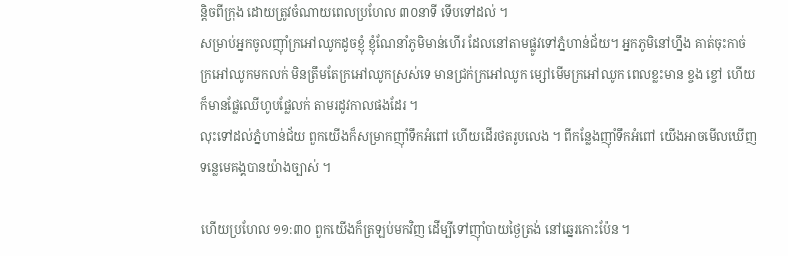ន្តិចពីក្រុង ដោយត្រូវចំណាយពេលប្រហែល ៣០នាទី ទើបទៅដល់ ។
សម្រាប់អ្នកចូលញ៉ាំក្រអៅឈូកដូចខ្ញុំ ខ្ញុំណែនាំភូមិមាន់ហើរ ដែលនៅតាមផ្លូវទៅភ្នំហាន់ជ័យ។ អ្នកភូមិនៅហ្នឹង គាត់ចុះកាច់ក្រអៅឈូកមកលក់ មិនត្រឹមតែក្រអៅឈូកស្រស់ទេ មានជ្រក់ក្រអៅឈូក ម្សៅមើមក្រអៅឈូក ពេលខ្លះមាន ខ្ចង ខ្ចៅ ហើយក៏មានផ្លែឈើហូបផ្លែលក់ តាមរដូវកាលផងដែរ ។
លុះទៅដល់ភ្នំហាន់ជ័យ ពួកយើងក៏សម្រាកញ៉ាំទឹកអំពៅ ហើយដើរថតរូបលេង ។ ពីកន្លែងញ៉ាំទឹកអំពៅ យើងអាចមើលឃើញទន្លេមេគង្គបានយ៉ាងច្បាស់ ។

ហើយប្រហែល ១១:៣០ ពួកយើងក៏ត្រឡប់មកវិញ ដើម្បីទៅញ៉ាំបាយថ្ងៃត្រង់ នៅឆ្នេរកោះប៉ែន ។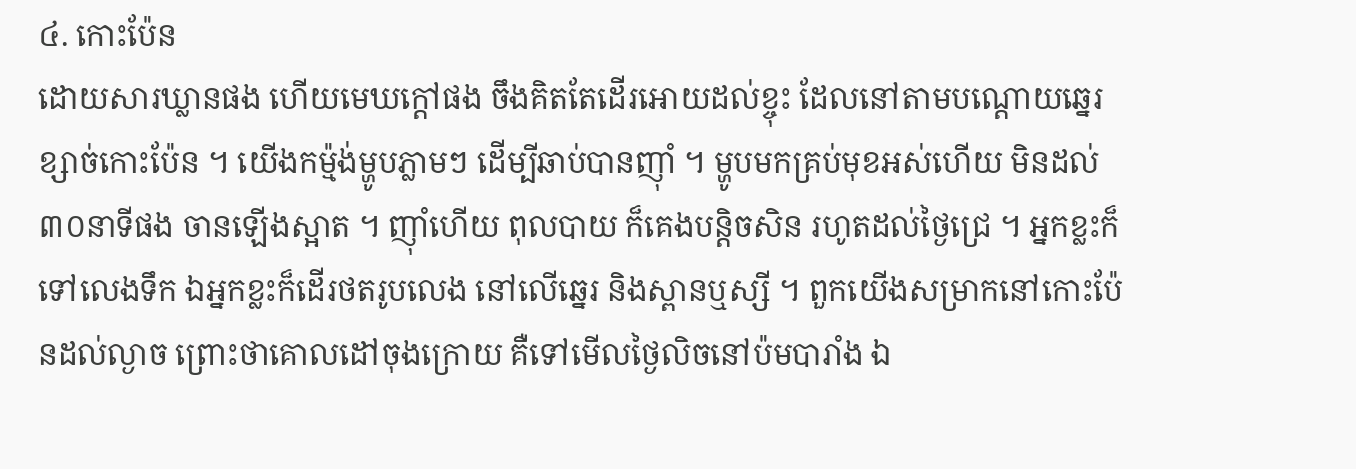៤. កោះប៉ែន
ដោយសារឃ្លានផង ហើយមេឃក្តៅផង ចឹងគិតតែដើរអោយដល់ខ្ចុះ ដែលនៅតាមបណ្តោយឆ្នេរខ្សាច់កោះប៉ែន ។ យើងកម៉្មង់ម្ហូបភ្លាមៗ ដើម្បីឆាប់បានញ៉ាំ ។ ម្ហូបមកគ្រប់មុខអស់ហើយ មិនដល់ ៣០នាទីផង ចានឡើងស្អាត ។ ញ៉ាំហើយ ពុលបាយ ក៏គេងបន្តិចសិន រហូតដល់ថ្ងៃជ្រេ ។ អ្នកខ្លះក៏ទៅលេងទឹក ឯអ្នកខ្លះក៏ដើរថតរូបលេង នៅលើឆ្នេរ និងស្ពានឬស្សី ។ ពួកយើងសម្រាកនៅកោះប៉ែនដល់ល្ងាច ព្រោះថាគោលដៅចុងក្រោយ គឺទៅមើលថ្ងៃលិចនៅប៉មបារាំង ឯ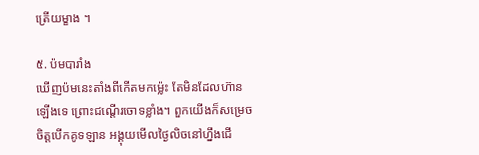ត្រើយម្ខាង ។

៥. ប៉មបារាំង
ឃើញប៉មនេះតាំងពីកើតមកម្ល៉េះ តែមិនដែលហ៊ានឡើងទេ ព្រោះជណ្តើរចោទខ្លាំង។ ពួកយើងក៏សម្រេចចិត្តបើកគូទឡាន អង្គុយមើលថ្ងៃលិចនៅហ្នឹងជើ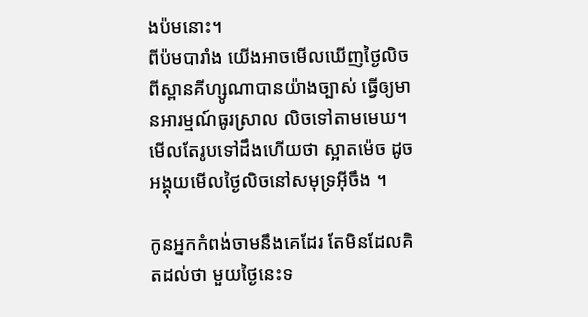ងប៉មនោះ។
ពីប៉មបារាំង យើងអាចមើលឃើញថ្ងៃលិចពីស្ពានគីហ្សូណាបានយ៉ាងច្បាស់ ធ្វើឲ្យមានអារម្មណ៍ធូរស្រាល លិចទៅតាមមេឃ។ មើលតែរូបទៅដឹងហើយថា ស្អាតម៉េច ដូចអង្គុយមើលថ្ងៃលិចនៅសមុទ្រអ៊ីចឹង ។

កូនអ្នកកំពង់ចាមនឹងគេដែរ តែមិនដែលគិតដល់ថា មួយថ្ងៃនេះទ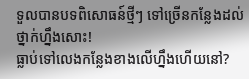ទួលបានបទពិសោធន៍ថ្មីៗ ទៅច្រើនកន្លែងដល់ថ្នាក់ហ្នឹងសោះ!
ធ្លាប់ទៅលេងកន្លែងខាងលើហ្នឹងហើយនៅ?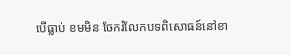បើធ្លាប់ ខមមិន ចែករំលែកបទពិសោធន៍នៅខា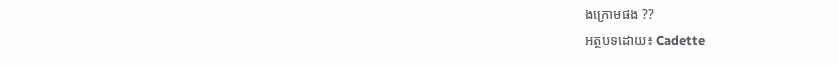ងក្រោមផង ??
អត្ថបទដោយ៖ Cadette